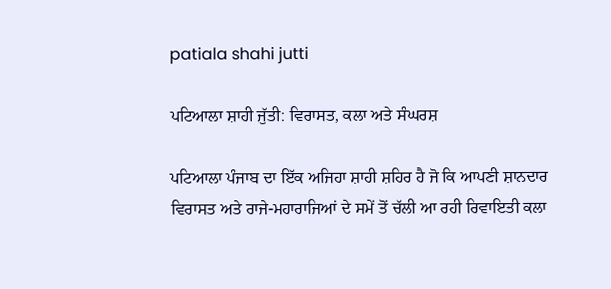patiala shahi jutti

ਪਟਿਆਲਾ ਸ਼ਾਹੀ ਜੁੱਤੀ: ਵਿਰਾਸਤ, ਕਲਾ ਅਤੇ ਸੰਘਰਸ਼

ਪਟਿਆਲਾ ਪੰਜਾਬ ਦਾ ਇੱਕ ਅਜਿਹਾ ਸ਼ਾਹੀ ਸ਼ਹਿਰ ਹੈ ਜੋ ਕਿ ਆਪਣੀ ਸ਼ਾਨਦਾਰ ਵਿਰਾਸਤ ਅਤੇ ਰਾਜੇ-ਮਹਾਰਾਜਿਆਂ ਦੇ ਸਮੇਂ ਤੋਂ ਚੱਲੀ ਆ ਰਹੀ ਰਿਵਾਇਤੀ ਕਲਾ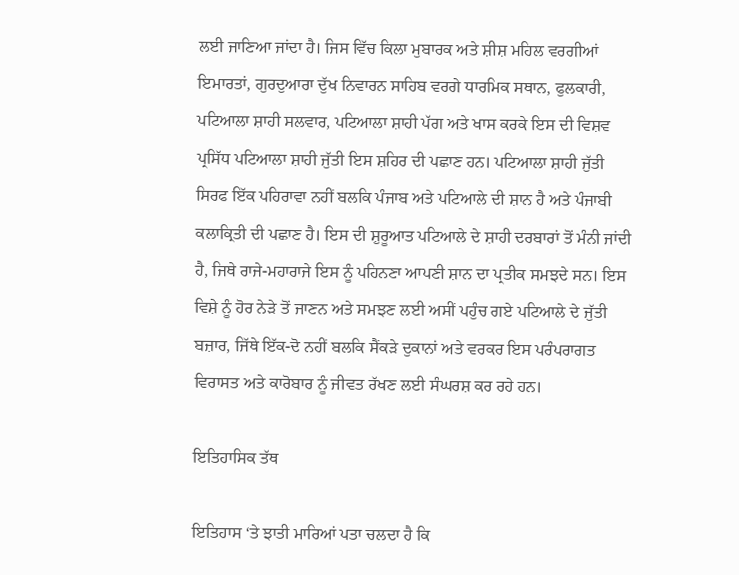ਲਈ ਜਾਣਿਆ ਜਾਂਦਾ ਹੈ। ਜਿਸ ਵਿੱਚ ਕਿਲਾ ਮੁਬਾਰਕ ਅਤੇ ਸ਼ੀਸ਼ ਮਹਿਲ ਵਰਗੀਆਂ ਇਮਾਰਤਾਂ, ਗੁਰਦੁਆਰਾ ਦੁੱਖ ਨਿਵਾਰਨ ਸਾਹਿਬ ਵਰਗੇ ਧਾਰਮਿਕ ਸਥਾਨ, ਫੁਲਕਾਰੀ, ਪਟਿਆਲਾ ਸ਼ਾਹੀ ਸਲਵਾਰ, ਪਟਿਆਲਾ ਸ਼ਾਹੀ ਪੱਗ ਅਤੇ ਖਾਸ ਕਰਕੇ ਇਸ ਦੀ ਵਿਸ਼ਵ ਪ੍ਰਸਿੱਧ ਪਟਿਆਲਾ ਸ਼ਾਹੀ ਜੁੱਤੀ ਇਸ ਸ਼ਹਿਰ ਦੀ ਪਛਾਣ ਹਨ। ਪਟਿਆਲਾ ਸ਼ਾਹੀ ਜੁੱਤੀ ਸਿਰਫ ਇੱਕ ਪਹਿਰਾਵਾ ਨਹੀਂ ਬਲਕਿ ਪੰਜਾਬ ਅਤੇ ਪਟਿਆਲੇ ਦੀ ਸ਼ਾਨ ਹੈ ਅਤੇ ਪੰਜਾਬੀ ਕਲਾਕ੍ਰਿਤੀ ਦੀ ਪਛਾਣ ਹੈ। ਇਸ ਦੀ ਸ਼ੁਰੂਆਤ ਪਟਿਆਲੇ ਦੇ ਸ਼ਾਹੀ ਦਰਬਾਰਾਂ ਤੋਂ ਮੰਨੀ ਜਾਂਦੀ ਹੈ, ਜਿਥੇ ਰਾਜੇ-ਮਹਾਰਾਜੇ ਇਸ ਨੂੰ ਪਹਿਨਣਾ ਆਪਣੀ ਸ਼ਾਨ ਦਾ ਪ੍ਰਤੀਕ ਸਮਝਦੇ ਸਨ। ਇਸ ਵਿਸ਼ੇ ਨੂੰ ਹੋਰ ਨੇੜੇ ਤੋਂ ਜਾਣਨ ਅਤੇ ਸਮਝਣ ਲਈ ਅਸੀਂ ਪਹੁੰਚ ਗਏ ਪਟਿਆਲੇ ਦੇ ਜੁੱਤੀ ਬਜ਼ਾਰ, ਜਿੱਥੇ ਇੱਕ-ਦੋ ਨਹੀਂ ਬਲਕਿ ਸੈਂਕੜੇ ਦੁਕਾਨਾਂ ਅਤੇ ਵਰਕਰ ਇਸ ਪਰੰਪਰਾਗਤ ਵਿਰਾਸਤ ਅਤੇ ਕਾਰੋਬਾਰ ਨੂੰ ਜੀਵਤ ਰੱਖਣ ਲਈ ਸੰਘਰਸ਼ ਕਰ ਰਹੇ ਹਨ।

ਇਤਿਹਾਸਿਕ ਤੱਥ

ਇਤਿਹਾਸ ‘ਤੇ ਝਾਤੀ ਮਾਰਿਆਂ ਪਤਾ ਚਲਦਾ ਹੈ ਕਿ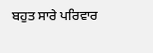ਬਹੁਤ ਸਾਰੇ ਪਰਿਵਾਰ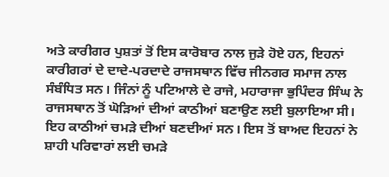ਅਤੇ ਕਾਰੀਗਰ ਪੁਸ਼ਤਾਂ ਤੋਂ ਇਸ ਕਾਰੋਬਾਰ ਨਾਲ ਜੁੜੇ ਹੋਏ ਹਨ, ਇਹਨਾਂ ਕਾਰੀਗਰਾਂ ਦੇ ਦਾਦੇ-ਪਰਦਾਦੇ ਰਾਜਸਥਾਨ ਵਿੱਚ ਜੀਨਗਰ ਸਮਾਜ ਨਾਲ ਸੰਬੰਧਿਤ ਸਨ। ਜਿੰਨਾਂ ਨੂੰ ਪਟਿਆਲੇ ਦੇ ਰਾਜੇ, ਮਹਾਰਾਜਾ ਭੁਪਿੰਦਰ ਸਿੰਘ ਨੇ ਰਾਜਸਥਾਨ ਤੋਂ ਘੋੜਿਆਂ ਦੀਆਂ ਕਾਠੀਆਂ ਬਣਾਉਣ ਲਈ ਬੁਲਾਇਆ ਸੀ। ਇਹ ਕਾਠੀਆਂ ਚਮੜੇ ਦੀਆਂ ਬਣਦੀਆਂ ਸਨ। ਇਸ ਤੋਂ ਬਾਅਦ ਇਹਨਾਂ ਨੇ ਸ਼ਾਹੀ ਪਰਿਵਾਰਾਂ ਲਈ ਚਮੜੇ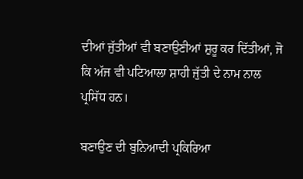ਦੀਆਂ ਜੁੱਤੀਆਂ ਵੀ ਬਣਾਉਣੀਆਂ ਸ਼ੁਰੂ ਕਰ ਦਿੱਤੀਆਂ, ਜੋ ਕਿ ਅੱਜ ਵੀ ਪਟਿਆਲਾ ਸ਼ਾਹੀ ਜੁੱਤੀ ਦੇ ਨਾਮ ਨਾਲ ਪ੍ਰਸਿੱਧ ਹਨ।

ਬਣਾਉਣ ਦੀ ਬੁਨਿਆਦੀ ਪ੍ਰਕਿਰਿਆ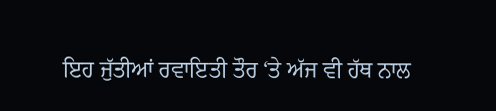ਇਹ ਜੁੱਤੀਆਂ ਰਵਾਇਤੀ ਤੌਰ ‘ਤੇ ਅੱਜ ਵੀ ਹੱਥ ਨਾਲ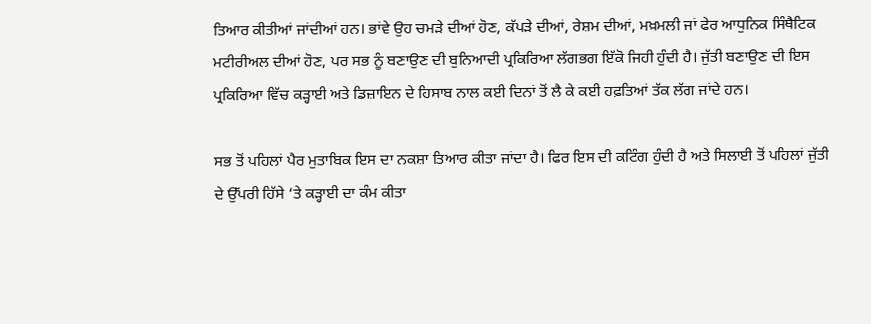ਤਿਆਰ ਕੀਤੀਆਂ ਜਾਂਦੀਆਂ ਹਨ। ਭਾਂਵੇ ਉਹ ਚਮੜੇ ਦੀਆਂ ਹੋਣ, ਕੱਪੜੇ ਦੀਆਂ, ਰੇਸ਼ਮ ਦੀਆਂ, ਮਖ਼ਮਲੀ ਜਾਂ ਫੇਰ ਆਧੁਨਿਕ ਸਿੰਥੈਟਿਕ ਮਟੀਰੀਅਲ ਦੀਆਂ ਹੋਣ, ਪਰ ਸਭ ਨੂੰ ਬਣਾਉਣ ਦੀ ਬੁਨਿਆਦੀ ਪ੍ਰਕਿਰਿਆ ਲੱਗਭਗ ਇੱਕੋ ਜਿਹੀ ਹੁੰਦੀ ਹੈ। ਜੁੱਤੀ ਬਣਾਉਣ ਦੀ ਇਸ ਪ੍ਰਕਿਰਿਆ ਵਿੱਚ ਕੜ੍ਹਾਈ ਅਤੇ ਡਿਜ਼ਾਇਨ ਦੇ ਹਿਸਾਬ ਨਾਲ ਕਈ ਦਿਨਾਂ ਤੋਂ ਲੈ ਕੇ ਕਈ ਹਫ਼ਤਿਆਂ ਤੱਕ ਲੱਗ ਜਾਂਦੇ ਹਨ।

ਸਭ ਤੋਂ ਪਹਿਲਾਂ ਪੈਰ ਮੁਤਾਬਿਕ ਇਸ ਦਾ ਨਕਸ਼ਾ ਤਿਆਰ ਕੀਤਾ ਜਾਂਦਾ ਹੈ। ਫਿਰ ਇਸ ਦੀ ਕਟਿੰਗ ਹੁੰਦੀ ਹੈ ਅਤੇ ਸਿਲਾਈ ਤੋਂ ਪਹਿਲਾਂ ਜੁੱਤੀ ਦੇ ਉੱਪਰੀ ਹਿੱਸੇ ‘ਤੇ ਕੜ੍ਹਾਈ ਦਾ ਕੰਮ ਕੀਤਾ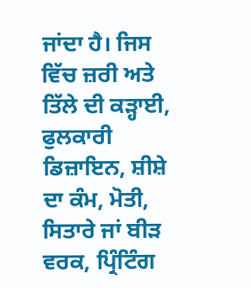ਜਾਂਦਾ ਹੈ। ਜਿਸ ਵਿੱਚ ਜ਼ਰੀ ਅਤੇ ਤਿੱਲੇ ਦੀ ਕੜ੍ਹਾਈ, ਫੁਲਕਾਰੀ ਡਿਜ਼ਾਇਨ, ਸ਼ੀਸ਼ੇ ਦਾ ਕੰਮ, ਮੋਤੀ, ਸਿਤਾਰੇ ਜਾਂ ਬੀੜ ਵਰਕ, ਪ੍ਰਿੰਟਿੰਗ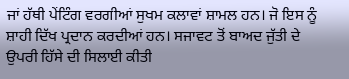ਜਾਂ ਹੱਥੀ ਪੇਂਟਿੰਗ ਵਰਗੀਆਂ ਸੁਖਮ ਕਲਾਵਾਂ ਸ਼ਾਮਲ ਹਨ। ਜੋ ਇਸ ਨੂੰ ਸ਼ਾਹੀ ਦਿੱਖ ਪ੍ਰਦਾਨ ਕਰਦੀਆਂ ਹਨ। ਸਜਾਵਟ ਤੋਂ ਬਾਅਦ ਜੁੱਤੀ ਦੇ ਉਪਰੀ ਹਿੱਸੇ ਦੀ ਸਿਲਾਈ ਕੀਤੀ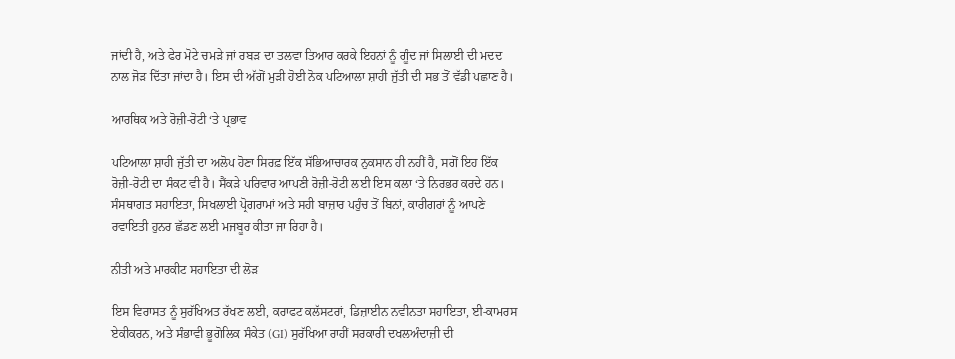ਜਾਂਦੀ ਹੈ, ਅਤੇ ਫੇਰ ਮੋਟੇ ਚਮੜੇ ਜਾਂ ਰਬੜ ਦਾ ਤਲਵਾ ਤਿਆਰ ਕਰਕੇ ਇਹਨਾਂ ਨੂੰ ਗੂੰਦ ਜਾਂ ਸਿਲਾਈ ਦੀ ਮਦਦ ਨਾਲ ਜੋੜ ਦਿੱਤਾ ਜਾਂਦਾ ਹੈ। ਇਸ ਦੀ ਅੱਗੋਂ ਮੁੜੀ ਹੋਈ ਨੋਕ ਪਟਿਆਲਾ ਸ਼ਾਹੀ ਜੁੱਤੀ ਦੀ ਸਭ ਤੋਂ ਵੱਡੀ ਪਛਾਣ ਹੈ।

ਆਰਥਿਕ ਅਤੇ ਰੋਜ਼ੀ-ਰੋਟੀ ‘ਤੇ ਪ੍ਰਭਾਵ

ਪਟਿਆਲਾ ਸ਼ਾਹੀ ਜੁੱਤੀ ਦਾ ਅਲੋਪ ਹੋਣਾ ਸਿਰਫ਼ ਇੱਕ ਸੱਭਿਆਚਾਰਕ ਨੁਕਸਾਨ ਹੀ ਨਹੀਂ ਹੈ, ਸਗੋਂ ਇਹ ਇੱਕ ਰੋਜ਼ੀ-ਰੋਟੀ ਦਾ ਸੰਕਟ ਵੀ ਹੈ। ਸੈਂਕੜੇ ਪਰਿਵਾਰ ਆਪਣੀ ਰੋਜ਼ੀ-ਰੋਟੀ ਲਈ ਇਸ ਕਲਾ ‘ਤੇ ਨਿਰਭਰ ਕਰਦੇ ਹਨ। ਸੰਸਥਾਗਤ ਸਹਾਇਤਾ, ਸਿਖਲਾਈ ਪ੍ਰੋਗਰਾਮਾਂ ਅਤੇ ਸਹੀ ਬਾਜ਼ਾਰ ਪਹੁੰਚ ਤੋਂ ਬਿਨਾਂ, ਕਾਰੀਗਰਾਂ ਨੂੰ ਆਪਣੇ ਰਵਾਇਤੀ ਹੁਨਰ ਛੱਡਣ ਲਈ ਮਜਬੂਰ ਕੀਤਾ ਜਾ ਰਿਹਾ ਹੈ।

ਨੀਤੀ ਅਤੇ ਮਾਰਕੀਟ ਸਹਾਇਤਾ ਦੀ ਲੋੜ

ਇਸ ਵਿਰਾਸਤ ਨੂੰ ਸੁਰੱਖਿਅਤ ਰੱਖਣ ਲਈ, ਕਰਾਫਟ ਕਲੱਸਟਰਾਂ, ਡਿਜ਼ਾਈਨ ਨਵੀਨਤਾ ਸਹਾਇਤਾ, ਈ-ਕਾਮਰਸ ਏਕੀਕਰਨ, ਅਤੇ ਸੰਭਾਵੀ ਭੂਗੋਲਿਕ ਸੰਕੇਤ (GI) ਸੁਰੱਖਿਆ ਰਾਹੀਂ ਸਰਕਾਰੀ ਦਖਲਅੰਦਾਜ਼ੀ ਦੀ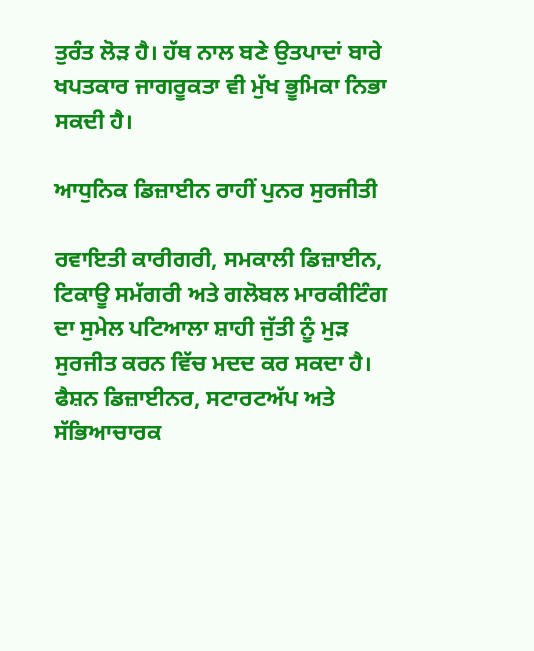ਤੁਰੰਤ ਲੋੜ ਹੈ। ਹੱਥ ਨਾਲ ਬਣੇ ਉਤਪਾਦਾਂ ਬਾਰੇ ਖਪਤਕਾਰ ਜਾਗਰੂਕਤਾ ਵੀ ਮੁੱਖ ਭੂਮਿਕਾ ਨਿਭਾ ਸਕਦੀ ਹੈ।

ਆਧੁਨਿਕ ਡਿਜ਼ਾਈਨ ਰਾਹੀਂ ਪੁਨਰ ਸੁਰਜੀਤੀ

ਰਵਾਇਤੀ ਕਾਰੀਗਰੀ, ਸਮਕਾਲੀ ਡਿਜ਼ਾਈਨ, ਟਿਕਾਊ ਸਮੱਗਰੀ ਅਤੇ ਗਲੋਬਲ ਮਾਰਕੀਟਿੰਗ ਦਾ ਸੁਮੇਲ ਪਟਿਆਲਾ ਸ਼ਾਹੀ ਜੁੱਤੀ ਨੂੰ ਮੁੜ ਸੁਰਜੀਤ ਕਰਨ ਵਿੱਚ ਮਦਦ ਕਰ ਸਕਦਾ ਹੈ। ਫੈਸ਼ਨ ਡਿਜ਼ਾਈਨਰ, ਸਟਾਰਟਅੱਪ ਅਤੇ ਸੱਭਿਆਚਾਰਕ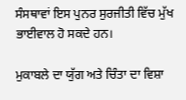ਸੰਸਥਾਵਾਂ ਇਸ ਪੁਨਰ ਸੁਰਜੀਤੀ ਵਿੱਚ ਮੁੱਖ ਭਾਈਵਾਲ ਹੋ ਸਕਦੇ ਹਨ।

ਮੁਕਾਬਲੇ ਦਾ ਯੁੱਗ ਅਤੇ ਚਿੰਤਾ ਦਾ ਵਿਸ਼ਾ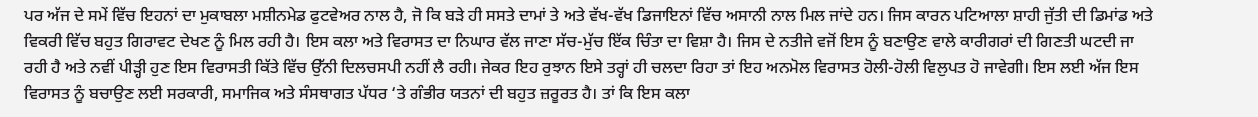ਪਰ ਅੱਜ ਦੇ ਸਮੇਂ ਵਿੱਚ ਇਹਨਾਂ ਦਾ ਮੁਕਾਬਲਾ ਮਸ਼ੀਨਮੇਡ ਫੁਟਵੇਅਰ ਨਾਲ ਹੈ, ਜੋ ਕਿ ਬੜੇ ਹੀ ਸਸਤੇ ਦਾਮਾਂ ਤੇ ਅਤੇ ਵੱਖ-ਵੱਖ ਡਿਜਾਇਨਾਂ ਵਿੱਚ ਅਸਾਨੀ ਨਾਲ ਮਿਲ ਜਾਂਦੇ ਹਨ। ਜਿਸ ਕਾਰਨ ਪਟਿਆਲਾ ਸ਼ਾਹੀ ਜੁੱਤੀ ਦੀ ਡਿਮਾਂਡ ਅਤੇ ਵਿਕਰੀ ਵਿੱਚ ਬਹੁਤ ਗਿਰਾਵਟ ਦੇਖਣ ਨੂੰ ਮਿਲ ਰਹੀ ਹੈ। ਇਸ ਕਲਾ ਅਤੇ ਵਿਰਾਸਤ ਦਾ ਨਿਘਾਰ ਵੱਲ ਜਾਣਾ ਸੱਚ-ਮੁੱਚ ਇੱਕ ਚਿੰਤਾ ਦਾ ਵਿਸ਼ਾ ਹੈ। ਜਿਸ ਦੇ ਨਤੀਜੇ ਵਜੋਂ ਇਸ ਨੂੰ ਬਣਾਉਣ ਵਾਲੇ ਕਾਰੀਗਰਾਂ ਦੀ ਗਿਣਤੀ ਘਟਦੀ ਜਾ ਰਹੀ ਹੈ ਅਤੇ ਨਵੀਂ ਪੀੜ੍ਹੀ ਹੁਣ ਇਸ ਵਿਰਾਸਤੀ ਕਿੱਤੇ ਵਿੱਚ ਉੱਨੀ ਦਿਲਚਸਪੀ ਨਹੀਂ ਲੈ ਰਹੀ। ਜੇਕਰ ਇਹ ਰੁਝਾਨ ਇਸੇ ਤਰ੍ਹਾਂ ਹੀ ਚਲਦਾ ਰਿਹਾ ਤਾਂ ਇਹ ਅਨਮੋਲ ਵਿਰਾਸਤ ਹੋਲੀ-ਹੋਲੀ ਵਿਲੁਪਤ ਹੋ ਜਾਵੇਗੀ। ਇਸ ਲਈ ਅੱਜ ਇਸ ਵਿਰਾਸਤ ਨੂੰ ਬਚਾਉਣ ਲਈ ਸਰਕਾਰੀ, ਸਮਾਜਿਕ ਅਤੇ ਸੰਸਥਾਗਤ ਪੱਧਰ ‘ਤੇ ਗੰਭੀਰ ਯਤਨਾਂ ਦੀ ਬਹੁਤ ਜ਼ਰੂਰਤ ਹੈ। ਤਾਂ ਕਿ ਇਸ ਕਲਾ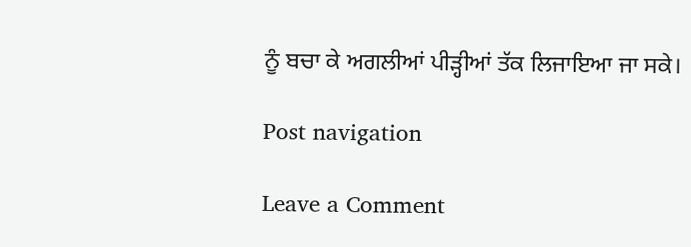ਨੂੰ ਬਚਾ ਕੇ ਅਗਲੀਆਂ ਪੀੜ੍ਹੀਆਂ ਤੱਕ ਲਿਜਾਇਆ ਜਾ ਸਕੇ।

Post navigation

Leave a Comment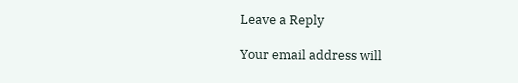Leave a Reply

Your email address will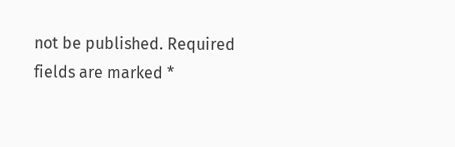not be published. Required fields are marked *